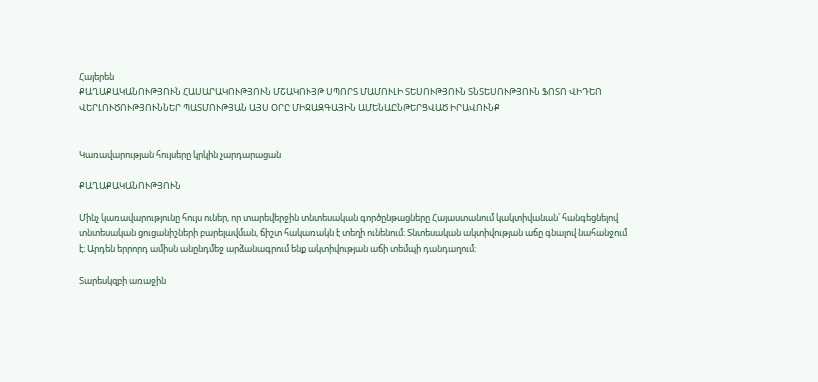Հայերեն
ՔԱՂԱՔԱԿԱՆՈՒԹՅՈՒՆ ՀԱՍԱՐԱԿՈՒԹՅՈՒՆ ՄՇԱԿՈՒՅԹ ՍՊՈՐՏ ՄԱՄՈՒԼԻ ՏԵՍՈՒԹՅՈՒՆ ՏՆՏԵՍՈՒԹՅՈՒՆ ՖՈՏՈ ՎԻԴԵՈ ՎԵՐԼՈՒԾՈՒԹՅՈՒՆՆԵՐ ՊԱՏՄՈՒԹՅԱՆ ԱՅՍ ՕՐԸ ՄԻՋԱԶԳԱՅԻՆ ԱՄԵՆԱԸՆԹԵՐՑՎԱԾ ԻՐԱՎՈՒՆՔ


Կառավարության հույսերը կրկին չարդարացան

ՔԱՂԱՔԱԿԱՆՈՒԹՅՈՒՆ

Մինչ կառավարությունը հույս ուներ, որ տարեվերջին տնտեսական գործընթացները Հայաստանում կակտիվանան՝ հանգեցնելով տնտեսական ցուցանիշների բարելավման, ճիշտ հակառակն է տեղի ունենում։ Տնտեսական ակտիվության աճը գնալով նահանջում է։ Արդեն երրորդ ամիսն անընդմեջ արձանագրում ենք ակտիվության աճի տեմպի դանդաղում։

Տարեսկզբի առաջին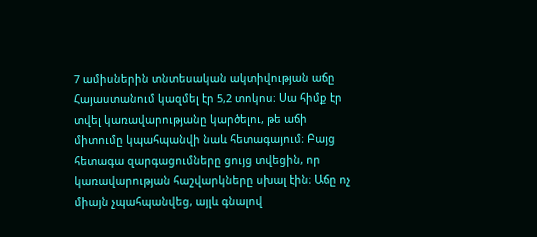7 ամիսներին տնտեսական ակտիվության աճը Հայաստանում կազմել էր 5,2 տոկոս։ Սա հիմք էր տվել կառավարությանը կարծելու, թե աճի միտումը կպահպանվի նաև հետագայում։ Բայց հետագա զարգացումները ցույց տվեցին, որ կառավարության հաշվարկները սխալ էին։ Աճը ոչ միայն չպահպանվեց, այլև գնալով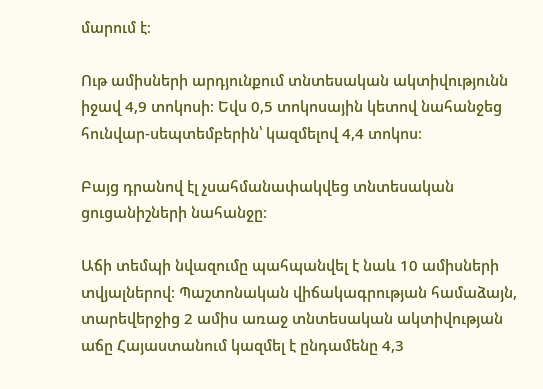մարում է։

Ութ ամիսների արդյունքում տնտեսական ակտիվությունն իջավ 4,9 տոկոսի։ Եվս 0,5 տոկոսային կետով նահանջեց հունվար-սեպտեմբերին՝ կազմելով 4,4 տոկոս։

Բայց դրանով էլ չսահմանափակվեց տնտեսական ցուցանիշների նահանջը։

Աճի տեմպի նվազումը պահպանվել է նաև 10 ամիսների տվյալներով։ Պաշտոնական վիճակագրության համաձայն, տարեվերջից 2 ամիս առաջ տնտեսական ակտիվության աճը Հայաստանում կազմել է ընդամենը 4,3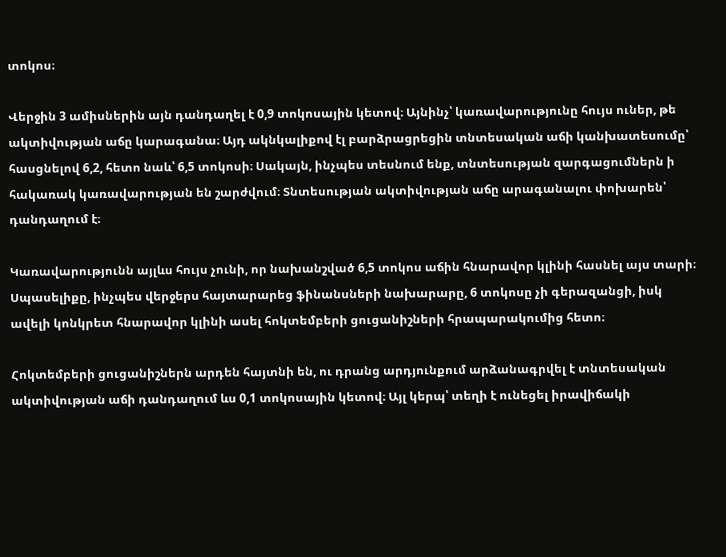տոկոս։

Վերջին 3 ամիսներին այն դանդաղել է 0,9 տոկոսային կետով։ Այնինչ՝ կառավարությունը հույս ուներ, թե ակտիվության աճը կարագանա։ Այդ ակնկալիքով էլ բարձրացրեցին տնտեսական աճի կանխատեսումը՝ հասցնելով 6,2, հետո նաև՝ 6,5 տոկոսի։ Սակայն, ինչպես տեսնում ենք, տնտեսության զարգացումներն ի հակառակ կառավարության են շարժվում։ Տնտեսության ակտիվության աճը արագանալու փոխարեն՝ դանդաղում է։

Կառավարությունն այլևս հույս չունի, որ նախանշված 6,5 տոկոս աճին հնարավոր կլինի հասնել այս տարի։ Սպասելիքը, ինչպես վերջերս հայտարարեց ֆինանսների նախարարը, 6 տոկոսը չի գերազանցի, իսկ ավելի կոնկրետ հնարավոր կլինի ասել հոկտեմբերի ցուցանիշների հրապարակումից հետո։

Հոկտեմբերի ցուցանիշներն արդեն հայտնի են, ու դրանց արդյունքում արձանագրվել է տնտեսական ակտիվության աճի դանդաղում ևս 0,1 տոկոսային կետով։ Այլ կերպ՝ տեղի է ունեցել իրավիճակի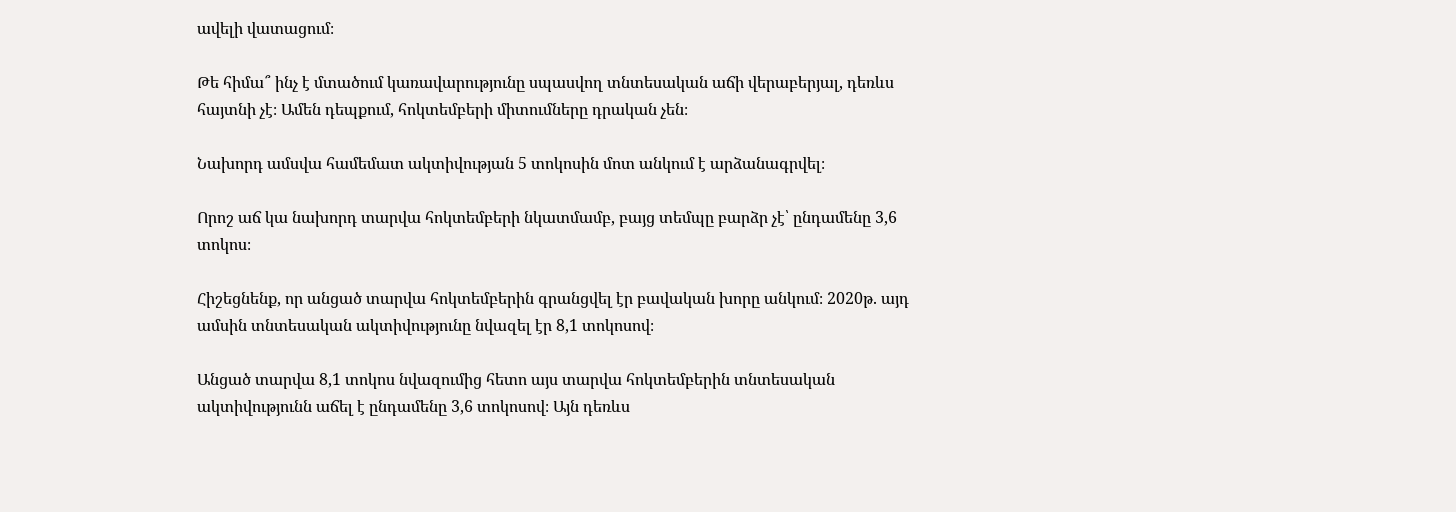ավելի վատացում։

Թե հիմա՞ ինչ է մտածում կառավարությունը սպասվող տնտեսական աճի վերաբերյալ, դեռևս հայտնի չէ։ Ամեն դեպքում, հոկտեմբերի միտումները դրական չեն։

Նախորդ ամսվա համեմատ ակտիվության 5 տոկոսին մոտ անկում է արձանագրվել։

Որոշ աճ կա նախորդ տարվա հոկտեմբերի նկատմամբ, բայց տեմպը բարձր չէ՝ ընդամենը 3,6 տոկոս։

Հիշեցնենք, որ անցած տարվա հոկտեմբերին գրանցվել էր բավական խորը անկում։ 2020թ. այդ ամսին տնտեսական ակտիվությունը նվազել էր 8,1 տոկոսով։

Անցած տարվա 8,1 տոկոս նվազումից հետո այս տարվա հոկտեմբերին տնտեսական ակտիվությունն աճել է ընդամենը 3,6 տոկոսով։ Այն դեռևս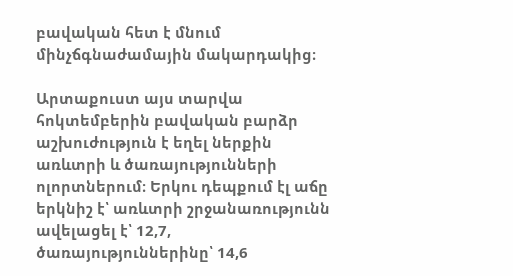բավական հետ է մնում մինչճգնաժամային մակարդակից։

Արտաքուստ այս տարվա հոկտեմբերին բավական բարձր աշխուժություն է եղել ներքին առևտրի և ծառայությունների ոլորտներում։ Երկու դեպքում էլ աճը երկնիշ է՝ առևտրի շրջանառությունն ավելացել է՝ 12,7, ծառայություններինը՝ 14,6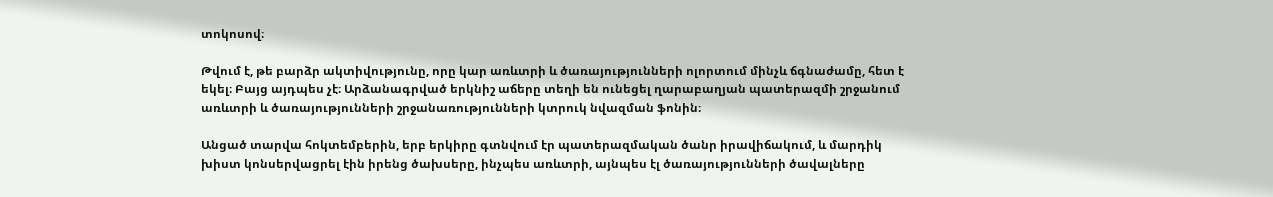տոկոսով։

Թվում է, թե բարձր ակտիվությունը, որը կար առևտրի և ծառայությունների ոլորտում մինչև ճգնաժամը, հետ է եկել։ Բայց այդպես չէ։ Արձանագրված երկնիշ աճերը տեղի են ունեցել ղարաբաղյան պատերազմի շրջանում առևտրի և ծառայությունների շրջանառությունների կտրուկ նվազման ֆոնին։

Անցած տարվա հոկտեմբերին, երբ երկիրը գտնվում էր պատերազմական ծանր իրավիճակում, և մարդիկ խիստ կոնսերվացրել էին իրենց ծախսերը, ինչպես առևտրի, այնպես էլ ծառայությունների ծավալները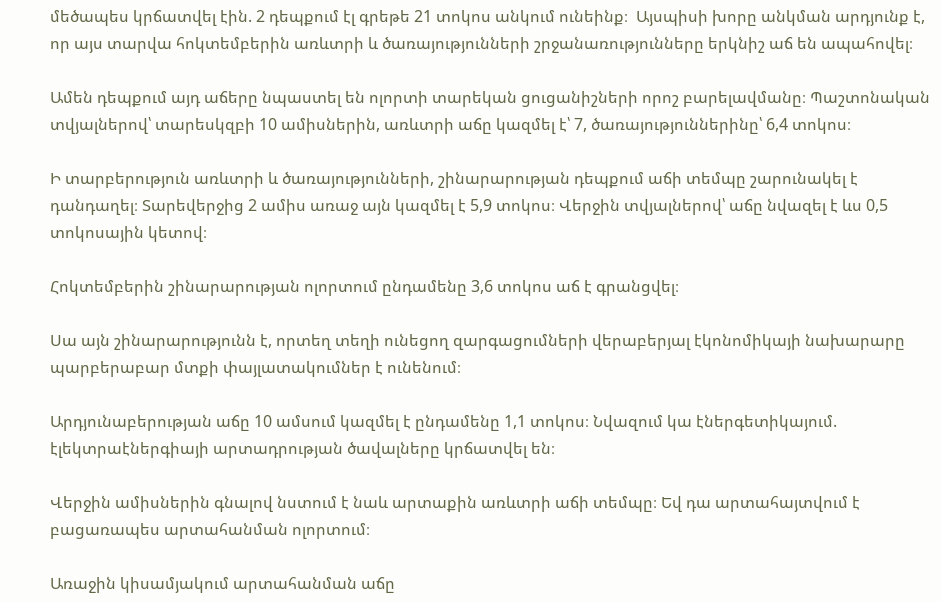մեծապես կրճատվել էին. 2 դեպքում էլ գրեթե 21 տոկոս անկում ունեինք։  Այսպիսի խորը անկման արդյունք է, որ այս տարվա հոկտեմբերին առևտրի և ծառայությունների շրջանառությունները երկնիշ աճ են ապահովել։

Ամեն դեպքում այդ աճերը նպաստել են ոլորտի տարեկան ցուցանիշների որոշ բարելավմանը։ Պաշտոնական տվյալներով՝ տարեսկզբի 10 ամիսներին, առևտրի աճը կազմել է՝ 7, ծառայություններինը՝ 6,4 տոկոս։

Ի տարբերություն առևտրի և ծառայությունների, շինարարության դեպքում աճի տեմպը շարունակել է դանդաղել։ Տարեվերջից 2 ամիս առաջ այն կազմել է 5,9 տոկոս։ Վերջին տվյալներով՝ աճը նվազել է ևս 0,5 տոկոսային կետով։

Հոկտեմբերին շինարարության ոլորտում ընդամենը 3,6 տոկոս աճ է գրանցվել։

Սա այն շինարարությունն է, որտեղ տեղի ունեցող զարգացումների վերաբերյալ էկոնոմիկայի նախարարը պարբերաբար մտքի փայլատակումներ է ունենում։

Արդյունաբերության աճը 10 ամսում կազմել է ընդամենը 1,1 տոկոս։ Նվազում կա էներգետիկայում. էլեկտրաէներգիայի արտադրության ծավալները կրճատվել են։

Վերջին ամիսներին գնալով նստում է նաև արտաքին առևտրի աճի տեմպը։ Եվ դա արտահայտվում է բացառապես արտահանման ոլորտում։

Առաջին կիսամյակում արտահանման աճը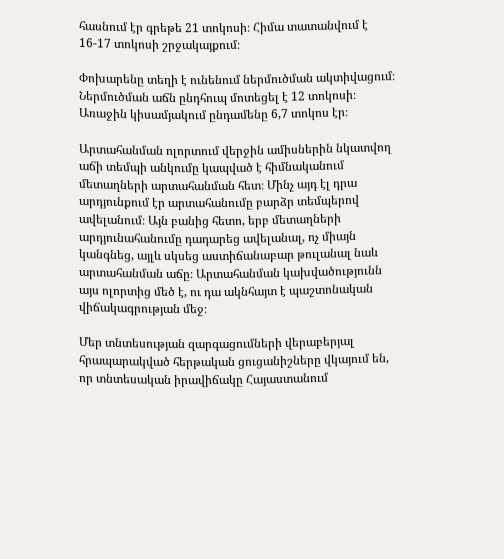հասնում էր գրեթե 21 տոկոսի։ Հիմա տատանվում է 16-17 տոկոսի շրջակայքում։

Փոխարենը տեղի է ունենում ներմուծման ակտիվացում։ Ներմուծման աճն ընդհուպ մոտեցել է 12 տոկոսի։ Առաջին կիսամյակում ընդամենը 6,7 տոկոս էր։

Արտահանման ոլորտում վերջին ամիսներին նկատվող աճի տեմպի անկումը կապված է հիմնականում մետաղների արտահանման հետ։ Մինչ այդ էլ դրա արդյունքում էր արտահանումը բարձր տեմպերով ավելանում։ Այն բանից հետո, երբ մետաղների արդյունահանումը դադարեց ավելանալ, ոչ միայն կանգնեց, այլև սկսեց աստիճանաբար թուլանալ նաև արտահանման աճը։ Արտահանման կախվածությունն այս ոլորտից մեծ է, ու դա ակնհայտ է պաշտոնական վիճակագրության մեջ։

Մեր տնտեսության զարգացումների վերաբերյալ հրապարակված հերթական ցուցանիշները վկայում են, որ տնտեսական իրավիճակը Հայաստանում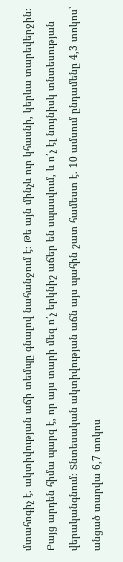մտահոգիչ է. ակտիվության աճի տեմպը գնալով նահանջում է։ Թե այն մինչև ուր կհասնի, կերևա տարեվերջին։ Բայց արդեն հիմա պարզ է, որ այս տարի մեզ ո՛չ երկնիշ աճեր են սպասվում, և ո՛չ էլ նույնիսկ տնտեսության վերականգնում։ Տնտեսական ակտիվության աճն այս պահին շատ համեստ է. 10 ամսում ընդամենը 4,3 տոկոս՝ անցած տարվա 6,7 տոկոս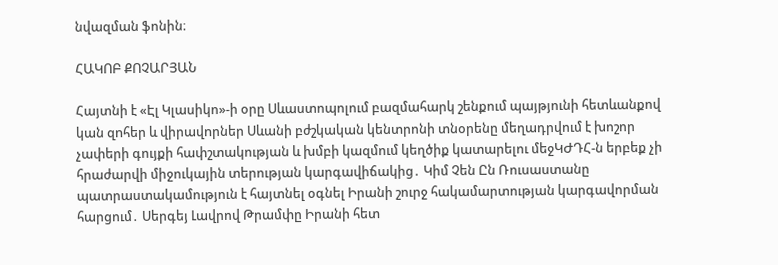նվազման ֆոնին։

ՀԱԿՈԲ ՔՈՉԱՐՅԱՆ

Հայտնի է «Էլ Կլասիկո»-ի օրը Սևաստոպոլում բազմահարկ շենքում պայթյունի հետևանքով կան զnհեր և վիրավnրներ Սևանի բժշկական կենտրոնի տնօրենը մեղադրվում է խոշոր չափերի գույքի հափշտակության և խմբի կազմում կեղծիք կատարելու մեջԿԺԴՀ-ն երբեք չի հրաժարվի միջուկային տերության կարգավիճակից․ Կիմ Չեն Ըն Ռուսաստանը պատրաստակամություն է հայտնել օգնել Իրանի շուրջ հակամարտության կարգավորման հարցում․ Սերգեյ Լավրով Թրամփը Իրանի հետ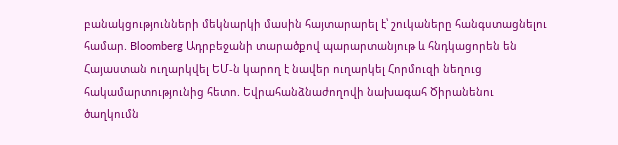բանակցությունների մեկնարկի մասին հայտարարել է՝ շուկաները հանգստացնելու համար. Bloomberg Ադրբեջանի տարածքով պարարտանյութ և հնդկացորեն են Հայաստան ուղարկվել ԵՄ-ն կարող է նավեր ուղարկել Հորմուզի նեղուց հակամարտությունից հետո. Եվրահանձնաժողովի նախագահ Ծիրանենու ծաղկումն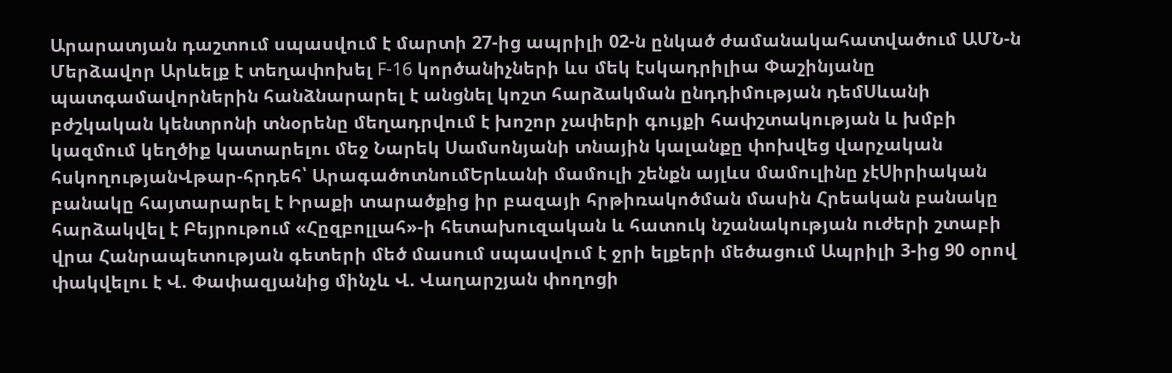Արարատյան դաշտում սպասվում է մարտի 27-ից ապրիլի 02-ն ընկած ժամանակահատվածում ԱՄՆ-ն Մերձավոր Արևելք է տեղափոխել F-16 կործանիչների ևս մեկ էսկադրիլիա Փաշինյանը պատգամավորներին հանձնարարել է անցնել կոշտ հարձակման ընդդիմության դեմՍևանի բժշկական կենտրոնի տնօրենը մեղադրվում է խոշոր չափերի գույքի հափշտակության և խմբի կազմում կեղծիք կատարելու մեջ Նարեկ Սամսոնյանի տնային կալանքը փոխվեց վարչական հսկողությանՎթար-հրդեհ՝ ԱրագածոտնումԵրևանի մամուլի շենքն այլևս մամուլինը չէՍիրիական բանակը հայտարարել է Իրաքի տարածքից իր բազայի հրթիռակոծման մասին Հրեական բանակը հարձակվել է Բեյրութում «Հըզբոլլահ»-ի հետախուզական և հատուկ նշանակության ուժերի շտաբի վրա Հանրապետության գետերի մեծ մասում սպասվում է ջրի ելքերի մեծացում Ապրիլի 3-ից 90 օրով փակվելու է Վ. Փափազյանից մինչև Վ. Վաղարշյան փողոցի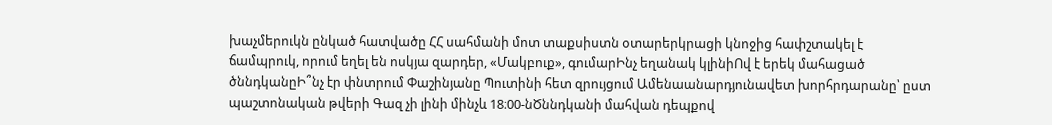խաչմերուկն ընկած հատվածը ՀՀ սահմանի մոտ տաքսիստն օտարերկրացի կնոջից հափշտակել է ճամպրուկ, որում եղել են ոսկյա զարդեր, «Մակբուք», գումարԻնչ եղանակ կլինիՈվ է երեկ մահացած ծննդկանըԻ՞նչ էր փնտրում Փաշինյանը Պուտինի հետ զրույցում Ամենաանարդյունավետ խորհրդարանը՝ ըստ պաշտոնական թվերի Գազ չի լինի մինչև 18։00-նԾննդկանի մահվան դեպքով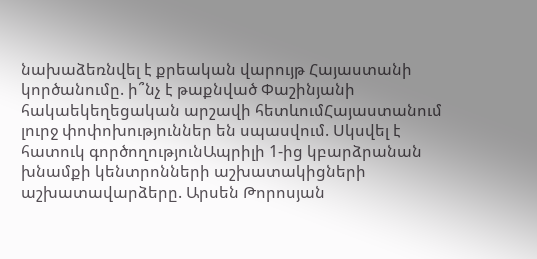նախաձեռնվել է քրեական վարույթ Հայաստանի կործանումը. ի՞նչ է թաքնված Փաշինյանի հակաեկեղեցական արշավի հետևումՀայաստանում լուրջ փոփոխություններ են սպասվում. Սկսվել է հատուկ գործողությունԱպրիլի 1-ից կբարձրանան խնամքի կենտրոնների աշխատակիցների աշխատավարձերը. Արսեն Թորոսյան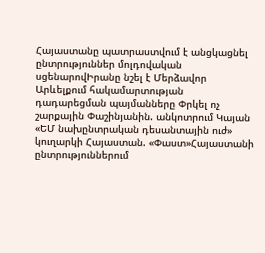Հայաստանը պատրաստվում է անցկացնել ընտրություններ մոլդովական սցենարովԻրանը նշել է Մերձավոր Արևելքում հակամարտության դադարեցման պայմանները Փրկել ոչ շարքային Փաշինյանին. անկոտրում Կայան «ԵՄ նախընտրական դեսանտային ուժ» կուղարկի Հայաստան. «Փաստ»Հայաստանի ընտրություններում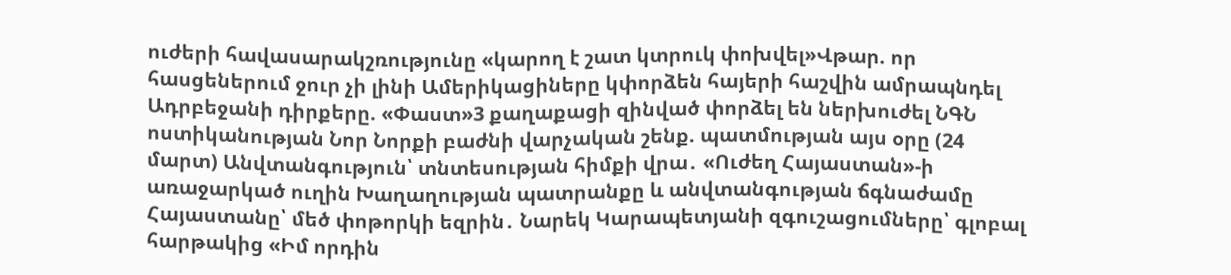ուժերի հավասարակշռությունը «կարող է շատ կտրուկ փոխվել»Վթար. որ հասցեներում ջուր չի լինի Ամերիկացիները կփորձեն հայերի հաշվին ամրապնդել Ադրբեջանի դիրքերը. «Փաստ»3 քաղաքացի զինված փորձել են ներխուժել ՆԳՆ ոստիկանության Նոր Նորքի բաժնի վարչական շենք. պատմության այս օրը (24 մարտ) Անվտանգություն՝ տնտեսության հիմքի վրա․ «Ուժեղ Հայաստան»-ի առաջարկած ուղին Խաղաղության պատրանքը և անվտանգության ճգնաժամը Հայաստանը՝ մեծ փոթորկի եզրին․ Նարեկ Կարապետյանի զգուշացումները՝ գլոբալ հարթակից «Իմ որդին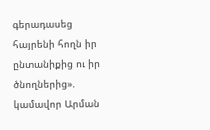գերադասեց հայրենի հողն իր ընտանիքից ու իր ծնողներից». կամավոր Արման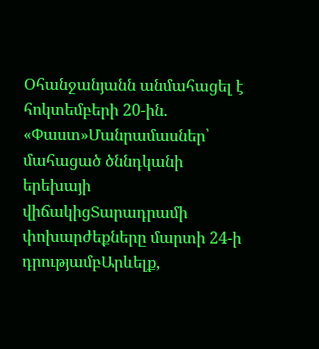Օհանջանյանն անմահացել է հոկտեմբերի 20-ին. «Փաստ»Մանրամասներ՝ մահացած ծննդկանի երեխայի վիճակիցՏարադրամի փոխարժեքները մարտի 24-ի դրությամբԱրևելք,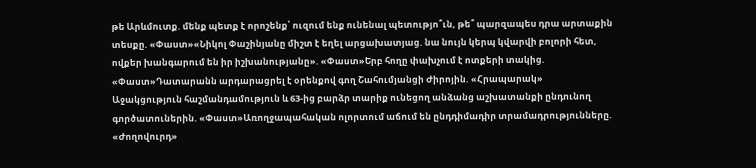թե Արևմուտք. մենք պետք է որոշենք՝ ուզում ենք ունենալ պետությո՞ւն, թե՞ պարզապես դրա արտաքին տեսքը. «Փաստ»«Նիկոլ Փաշինյանը միշտ է եղել արցախատյաց. նա նույն կերպ կվարվի բոլորի հետ, ովքեր խանգարում են իր իշխանությանը». «Փաստ»Երբ հողը փախչում է ոտքերի տակից. «Փաստ»Դատարանն արդարացրել է օրենքով գող Շահումյանցի Ժիրոյին. «Հրապարակ» Աջակցություն հաշմանդամություն և 63-ից բարձր տարիք ունեցող անձանց աշխատանքի ընդունող գործատուներին. «Փաստ»Առողջապահական ոլորտում աճում են ընդդիմադիր տրամադրությունները. «Ժողովուրդ»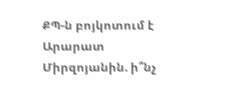ՔՊ-ն բոյկոտում է Արարատ Միրզոյանին. ի՞նչ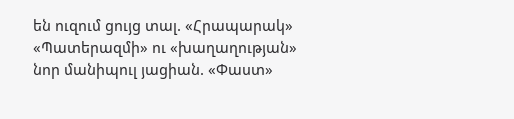են ուզում ցույց տալ. «Հրապարակ» «Պատերազմի» ու «խաղաղության» նոր մանիպուլ յացիան. «Փաստ»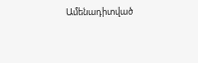Ամենադիտված